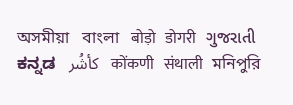অসমীয়া   বাংলা   बोड़ो   डोगरी   ગુજરાતી   ಕನ್ನಡ   كأشُر   कोंकणी   संथाली   মনিপুরি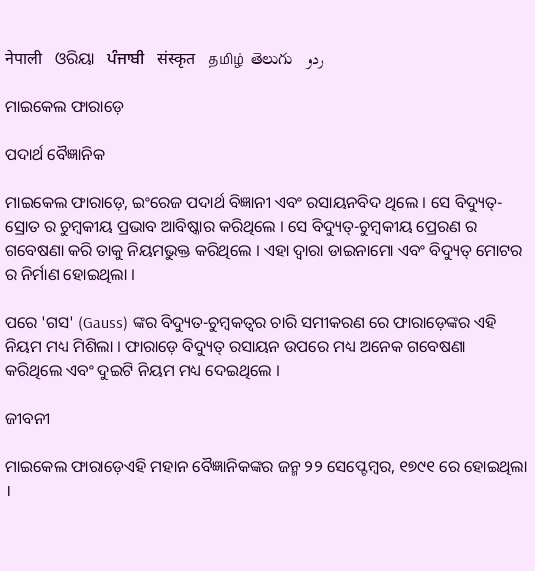नेपाली   ଓରିୟା   ਪੰਜਾਬੀ   संस्कृत   தமிழ்  తెలుగు   ردو

ମାଇକେଲ ଫାରାଡ଼େ

ପଦାର୍ଥ ବୈଜ୍ଞାନିକ

ମାଇକେଲ ଫାରାଡ଼େ, ଇଂରେଜ ପଦାର୍ଥ ବିଜ୍ଞାନୀ ଏବଂ ରସାୟନବିଦ ଥିଲେ । ସେ ବିଦ୍ୟୁତ୍-ସ୍ରୋତ ର ଚୁମ୍ବକୀୟ ପ୍ରଭାବ ଆବିଷ୍କାର କରିଥିଲେ । ସେ ବିଦ୍ୟୁତ୍-ଚୁମ୍ବକୀୟ ପ୍ରେରଣ ର ଗବେଷଣା କରି ତାକୁ ନିୟମଭୁକ୍ତ କରିଥିଲେ । ଏହା ଦ୍ଵାରା ଡାଇନାମୋ ଏବଂ ବିଦ୍ୟୁତ୍ ମୋଟର ର ନିର୍ମାଣ ହୋଇଥିଲା ।

ପରେ 'ଗସ' (Gauss) ଙ୍କର ବିଦ୍ୟୁତ-ଚୁମ୍ବକତ୍ଵର ଚାରି ସମୀକରଣ ରେ ଫାରାଡ଼େଙ୍କର ଏହି ନିୟମ ମଧ୍ୟ ମିଶିଲା । ଫାରାଡ଼େ ବିଦ୍ୟୁତ୍ ରସାୟନ ଉପରେ ମଧ୍ୟ ଅନେକ ଗବେଷଣା କରିଥିଲେ ଏବଂ ଦୁଇଟି ନିୟମ ମଧ୍ୟ ଦେଇଥିଲେ ।

ଜୀବନୀ

ମାଇକେଲ ଫାରାଡ଼େଏହି ମହାନ ବୈଜ୍ଞାନିକଙ୍କର ଜନ୍ମ ୨୨ ସେପ୍ଟେମ୍ବର, ୧୭୯୧ ରେ ହୋଇଥିଲା ।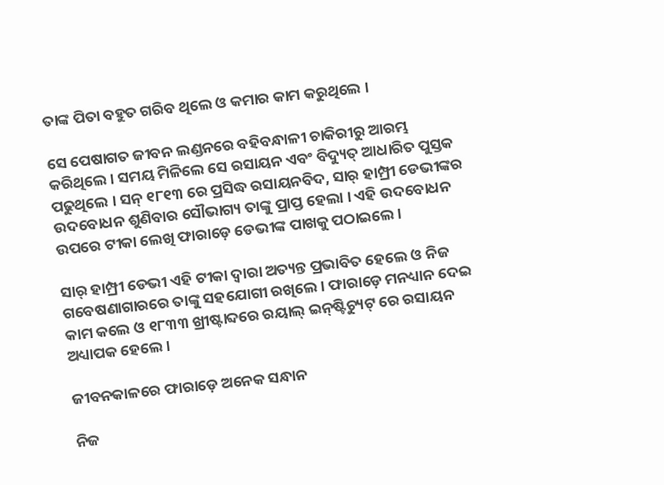ତାଙ୍କ ପିତା ବହୁତ ଗରିବ ଥିଲେ ଓ କମାର କାମ କରୁଥିଲେ ।

ସେ ପେଷାଗତ ଜୀବନ ଲଣ୍ଡନରେ ବହିବନ୍ଧାଳୀ ଚାକିରୀରୁ ଆରମ୍ଭ କରିଥିଲେ । ସମୟ ମିଳିଲେ ସେ ରସାୟନ ଏବଂ ବିଦ୍ୟୁତ୍ ଆଧାରିତ ପୁସ୍ତକ ପଢୁଥିଲେ । ସନ୍ ୧୮୧୩ ରେ ପ୍ରସିଦ୍ଧ ରସାୟନବିଦ, ସାର୍ ହାମ୍ପ୍ରୀ ଡେଭୀଙ୍କର ଉଦବୋଧନ ଶୁଣିବାର ସୌଭାଗ୍ୟ ତାଙ୍କୁ ପ୍ରାପ୍ତ ହେଲା । ଏହି ଉଦବୋଧନ ଉପରେ ଟୀକା ଲେଖି ଫାରାଡ଼େ ଡେଭୀଙ୍କ ପାଖକୁ ପଠାଇଲେ ।

ସାର୍ ହାମ୍ପ୍ରୀ ଡେଭୀ ଏହି ଟୀକା ଦ୍ଵାରା ଅତ୍ୟନ୍ତ ପ୍ରଭାବିତ ହେଲେ ଓ ନିଜ ଗବେଷଣାଗାରରେ ତାଙ୍କୁ ସହଯୋଗୀ ରଖିଲେ । ଫାରାଡ଼େ ମନଧ୍ୟାନ ଦେଇ କାମ କଲେ ଓ ୧୮୩୩ ଖ୍ରୀଷ୍ଟାବ୍ଦରେ ରୟାଲ୍ ଇନ୍‌ଷ୍ଟିଚ୍ୟୁଟ୍ ରେ ରସାୟନ ଅଧ୍ୟାପକ ହେଲେ ।

ଜୀବନକାଳରେ ଫାରାଡ଼େ ଅନେକ ସନ୍ଧାନ

ନିଜ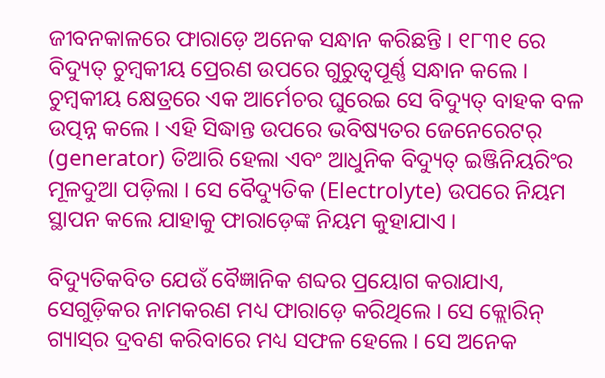ଜୀବନକାଳରେ ଫାରାଡ଼େ ଅନେକ ସନ୍ଧାନ କରିଛନ୍ତି । ୧୮୩୧ ରେ ବିଦ୍ୟୁତ୍ ଚୁମ୍ବକୀୟ ପ୍ରେରଣ ଉପରେ ଗୁରୁତ୍ଵପୂର୍ଣ୍ଣ ସନ୍ଧାନ କଲେ । ଚୁମ୍ବକୀୟ କ୍ଷେତ୍ରରେ ଏକ ଆର୍ମେଚର ଘୁରେଇ ସେ ବିଦ୍ୟୁତ୍ ବାହକ ବଳ ଉତ୍ପନ୍ନ କଲେ । ଏହି ସିଦ୍ଧାନ୍ତ ଉପରେ ଭବିଷ୍ୟତର ଜେନେରେଟର୍ (generator) ତିଆରି ହେଲା ଏବଂ ଆଧୁନିକ ବିଦ୍ୟୁତ୍ ଇଞ୍ଜିନିୟରିଂର ମୂଳଦୁଆ ପଡ଼ିଲା । ସେ ବୈଦ୍ୟୁତିକ (Electrolyte) ଉପରେ ନିୟମ ସ୍ଥାପନ କଲେ ଯାହାକୁ ଫାରାଡ଼େଙ୍କ ନିୟମ କୁହାଯାଏ ।

ବିଦ୍ୟୁତିକବିତ ଯେଉଁ ବୈଜ୍ଞାନିକ ଶବ୍ଦର ପ୍ରୟୋଗ କରାଯାଏ, ସେଗୁଡ଼ିକର ନାମକରଣ ମଧ୍ୟ ଫାରାଡ଼େ କରିଥିଲେ । ସେ କ୍ଲୋରିନ୍ ଗ୍ୟାସ୍‌ର ଦ୍ରବଣ କରିବାରେ ମଧ୍ୟ ସଫଳ ହେଲେ । ସେ ଅନେକ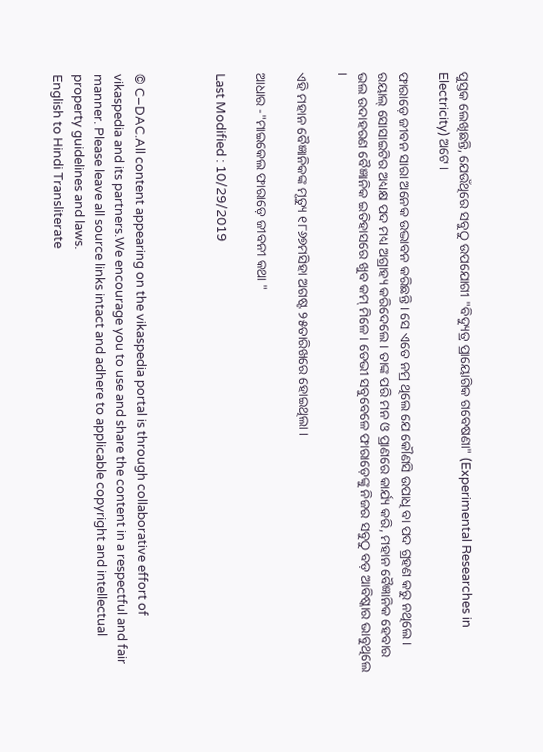ପୁସ୍ତକ ଲେଖିଛନ୍ତି, ଯେଉଁଥିରେ ସବୁଠୁ ଉପଯୋଗୀ "ବିଦ୍ୟୁତ୍ର ପ୍ରାୟୋଗିକ ଗବେଷଣା" (Experimental Researches in Electricity) ଅଟେ ।

ଫାରାଡ଼େ ଜୀବନ ସାରା ଅନେକ ଉଦ୍ଭାବନ କରିଛନ୍ତି । ସେ ଏତେ ନମ୍ର ଥିଲେ ଯେ କୌଣସି ଉପାଧି ବା ପଦ ଗ୍ରହଣ କରୁ ନଥିଲେ । ରୟାଲ୍ ସୋସାଇଟିର ଅଧ୍ୟକ୍ଷ ପଦ ମଧ୍ୟ ଅଗ୍ରାହ୍ୟ କରିଦେଲେ । ତାଙ୍କ ପରି ମନ ଓ ପ୍ରାଣରେ କାର୍ଯ୍ୟ କରି, ମହାନ ବୈଜ୍ଞାନିକ ହେବାର ଭଲ ଉଦାହରଣ ବୈଜ୍ଞାନିକ ଇତିହାସରେ ଖୁବ କମ୍ ମିଳେ । ଡେଭୀ ସବୁବେଳେ ଫାରାଡ଼େଙ୍କୁ ନିଜର ସବୁଠୁ ବଡ଼ ଆବିଷ୍କାର ଭାବୁଥିଲେ ।

ଏହି ମହାନ ବୈଜ୍ଞାନିକଙ୍କ ମୃତ୍ୟୁ ୧୮୬୭ମସିହା ଅଗଷ୍ଟ ୨୫ତାରିଖରେ ହୋଇଥିଲା ।

ଆଧାର -"ମାଇକେଲ ଫାରାଡ଼େ ଜୀବନୀ କଥା "

Last Modified : 10/29/2019



© C–DAC.All content appearing on the vikaspedia portal is through collaborative effort of vikaspedia and its partners.We encourage you to use and share the content in a respectful and fair manner. Please leave all source links intact and adhere to applicable copyright and intellectual property guidelines and laws.
English to Hindi Transliterate